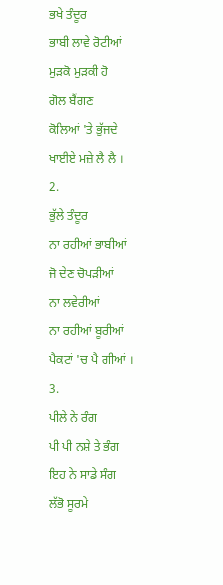ਭਖੇ ਤੰਦੂਰ
ਭਾਬੀ ਲਾਵੇ ਰੋਟੀਆਂ
ਮੁੜਕੋ ਮੁੜਕੀ ਹੋ
ਗੋਲ ਬੈਂਗਣ
ਕੋਲਿਆਂ 'ਤੇ ਭੁੱਜਦੇ
ਖਾਈਏ ਮਜ਼ੇ ਲੈ ਲੈ ।
2.
ਭੁੱਲੇ ਤੰਦੂਰ
ਨਾ ਰਹੀਆਂ ਭਾਬੀਆਂ
ਜੋ ਦੇਣ ਚੋਪੜੀਆਂ
ਨਾ ਲਵੇਰੀਆਂ
ਨਾ ਰਹੀਆਂ ਬੂਰੀਆਂ
ਪੈਕਟਾਂ 'ਚ ਪੈ ਗੀਆਂ ।
3.
ਪੀਲੇ ਨੇ ਰੰਗ
ਪੀ ਪੀ ਨਸ਼ੇ ਤੇ ਭੰਗ
ਇਹ ਨੇ ਸਾਡੇ ਸੰਗ
ਲੱਭੋ ਸੂਰਮੇ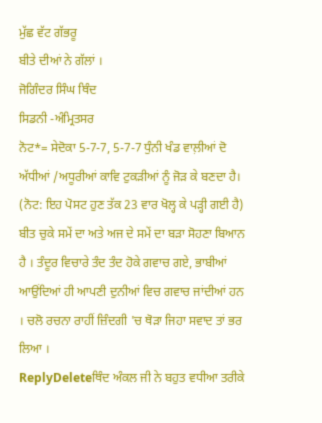ਮੁੱਛ ਵੱਟ ਗੱਭਰੂ
ਬੀਤੇ ਦੀਆਂ ਨੇ ਗੱਲਾਂ ।
ਜੋਗਿੰਦਰ ਸਿੰਘ ਥਿੰਦ
ਸਿਡਨੀ -ਅੰਮ੍ਰਿਤਸਰ
ਨੋਟ*= ਸੇਦੋਕਾ 5-7-7, 5-7-7 ਧੁੰਨੀ ਖੰਡ ਵਾਲ਼ੀਆਂ ਦੋ ਅੱਧੀਆਂ /ਅਧੂਰੀਆਂ ਕਾਵਿ ਟੁਕੜੀਆਂ ਨੂੰ ਜੋੜ ਕੇ ਬਣਦਾ ਹੈ।
(ਨੋਟ: ਇਹ ਪੋਸਟ ਹੁਣ ਤੱਕ 23 ਵਾਰ ਖੋਲ੍ਹ ਕੇ ਪੜ੍ਹੀ ਗਈ ਹੈ)
ਬੀਤ ਚੁਕੇ ਸਮੇਂ ਦਾ ਅਤੇ ਅਜ ਦੇ ਸਮੇਂ ਦਾ ਬੜਾ ਸੋਹਣਾ ਬਿਆਨ ਹੈ । ਤੰਦੂਰ ਵਿਚਾਰੇ ਤੰਦ ਤੰਦ ਹੋਕੇ ਗਵਾਚ ਗਏ, ਭਾਬੀਆਂ ਆਉਂਦਿਆਂ ਹੀ ਆਪਣੀ ਦੁਨੀਆਂ ਵਿਚ ਗਵਾਚ ਜਾਂਦੀਆਂ ਹਨ । ਚਲੋ ਰਚਨਾ ਰਾਹੀਂ ਜ਼ਿੰਦਗੀ 'ਚ ਥੋੜਾ ਜਿਹਾ ਸਵਾਦ ਤਾਂ ਭਰ ਲਿਆ ।
ReplyDeleteਥਿੰਦ ਅੰਕਲ ਜੀ ਨੇ ਬਹੁਤ ਵਧੀਆ ਤਰੀਕੇ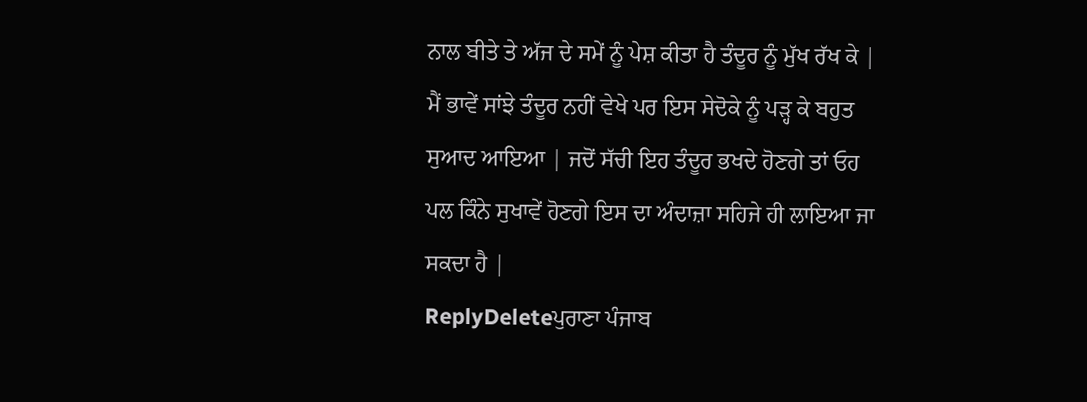ਨਾਲ ਬੀਤੇ ਤੇ ਅੱਜ ਦੇ ਸਮੇਂ ਨੂੰ ਪੇਸ਼ ਕੀਤਾ ਹੈ ਤੰਦੂਰ ਨੂੰ ਮੁੱਖ ਰੱਖ ਕੇ | ਮੈਂ ਭਾਵੇਂ ਸਾਂਝੇ ਤੰਦੂਰ ਨਹੀਂ ਵੇਖੇ ਪਰ ਇਸ ਸੇਦੋਕੇ ਨੂੰ ਪੜ੍ਹ ਕੇ ਬਹੁਤ ਸੁਆਦ ਆਇਆ | ਜਦੋਂ ਸੱਚੀ ਇਹ ਤੰਦੂਰ ਭਖਦੇ ਹੋਣਗੇ ਤਾਂ ਓਹ ਪਲ ਕਿੰਨੇ ਸੁਖਾਵੇਂ ਹੋਣਗੇ ਇਸ ਦਾ ਅੰਦਾਜ਼ਾ ਸਹਿਜੇ ਹੀ ਲਾਇਆ ਜਾ ਸਕਦਾ ਹੈ |
ReplyDeleteਪੁਰਾਣਾ ਪੰਜਾਬ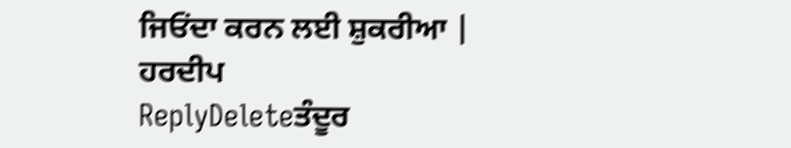ਜਿਓਂਦਾ ਕਰਨ ਲਈ ਸ਼ੁਕਰੀਆ |
ਹਰਦੀਪ
ReplyDeleteਤੰਦੂਰ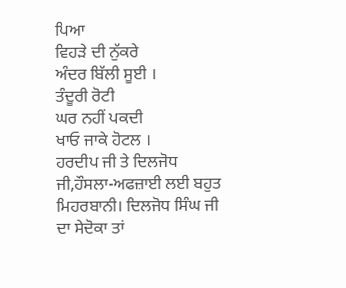ਪਿਆ
ਵਿਹੜੇ ਦੀ ਨੁੱਕਰੇ
ਅੰਦਰ ਬਿੱਲੀ ਸੂਈ ।
ਤੰਦੂਰੀ ਰੋਟੀ
ਘਰ ਨਹੀਂ ਪਕਦੀ
ਖਾਓ ਜਾਕੇ ਹੋਟਲ ।
ਹਰਦੀਪ ਜੀ ਤੇ ਦਿਲਜੋਧ ਜੀ,ਹੌਸਲਾ-ਅਫਜ਼ਾਈ ਲਈ ਬਹੁਤ ਮਿਹਰਬਾਨੀ। ਦਿਲਜੋਧ ਸਿੰਘ ਜੀ ਦਾ ਸੇਦੋਕਾ ਤਾਂ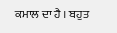ਕਮਾਲ ਦਾ ਹੈ । ਬਹੁਤ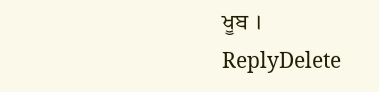ਖੂਬ ।
ReplyDelete